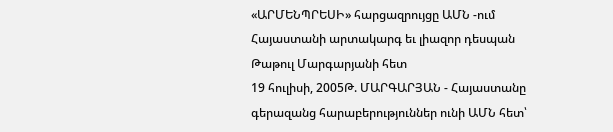«ԱՐՄԵՆՊՐԵՍԻ» հարցազրույցը ԱՄՆ -ում Հայաստանի արտակարգ եւ լիազոր դեսպան Թաթուլ Մարգարյանի հետ
19 հուլիսի, 2005Թ. ՄԱՐԳԱՐՅԱՆ - Հայաստանը գերազանց հարաբերություններ ունի ԱՄՆ հետ՝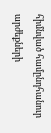հիմնված համընդհանուր արժեքների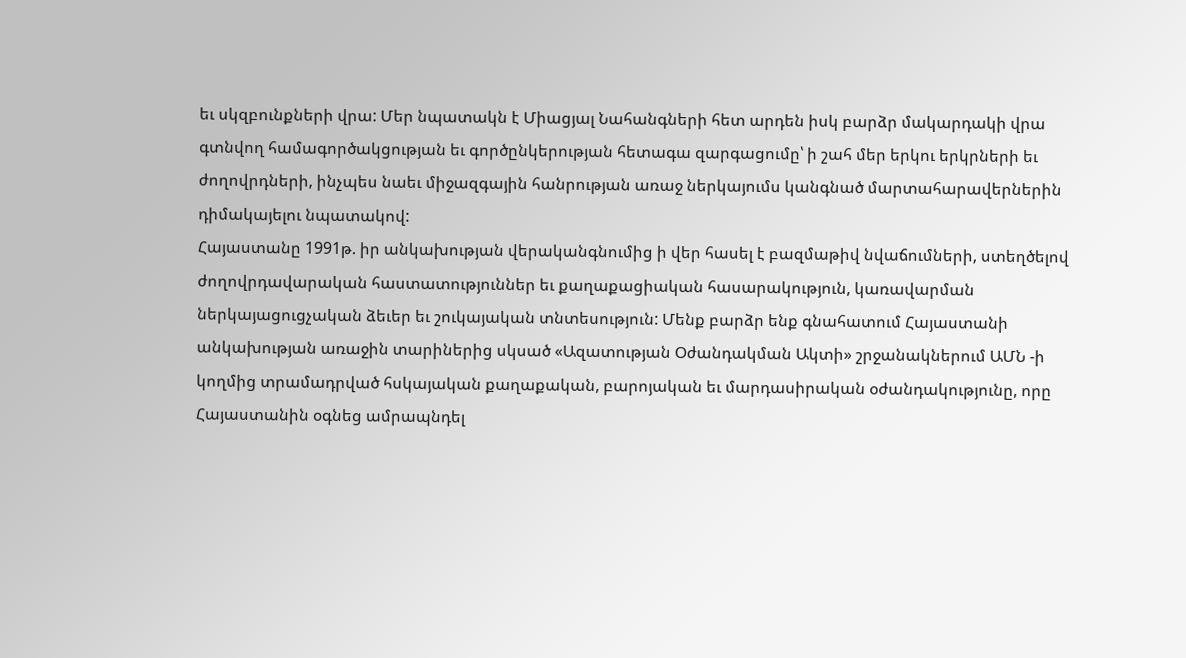եւ սկզբունքների վրա: Մեր նպատակն է Միացյալ Նահանգների հետ արդեն իսկ բարձր մակարդակի վրա գտնվող համագործակցության եւ գործընկերության հետագա զարգացումը՝ ի շահ մեր երկու երկրների եւ ժողովրդների, ինչպես նաեւ միջազգային հանրության առաջ ներկայումս կանգնած մարտահարավերներին դիմակայելու նպատակով:
Հայաստանը 1991թ. իր անկախության վերականգնումից ի վեր հասել է բազմաթիվ նվաճումների, ստեղծելով ժողովրդավարական հաստատություններ եւ քաղաքացիական հասարակություն, կառավարման ներկայացուցչական ձեւեր եւ շուկայական տնտեսություն: Մենք բարձր ենք գնահատում Հայաստանի անկախության առաջին տարիներից սկսած «Ազատության Օժանդակման Ակտի» շրջանակներում ԱՄՆ -ի կողմից տրամադրված հսկայական քաղաքական, բարոյական եւ մարդասիրական օժանդակությունը, որը Հայաստանին օգնեց ամրապնդել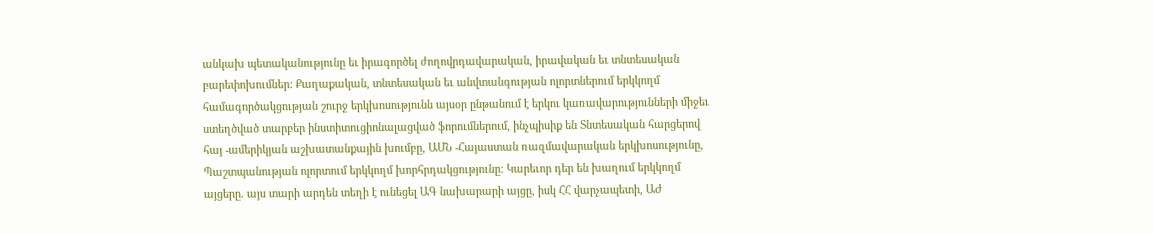անկախ պետականությունը եւ իրագործել ժողովրդավարական, իրավական եւ տնտեսական բարեփոխումներ: Քաղաքական, տնտեսական եւ անվտանգության ոլորտներում երկկողմ համագործակցության շուրջ երկխոսությունն այսօր ընթանում է երկու կառավարությունների միջեւ ստեղծված տարբեր ինստիտուցիոնալացված ֆորումներում, ինչպիսիք են Տնտեսական հարցերով հայ -ամերիկյան աշխատանքային խումբը, ԱՄՆ -Հայաստան ռազմավարական երկխոսությունը, Պաշտպանության ոլորտում երկկողմ խորհրդակցությունը: Կարեւոր դեր են խաղում երկկողմ այցերը. այս տարի արդեն տեղի է ունեցել ԱԳ նախարարի այցը, իսկ ՀՀ վարչապետի, ԱԺ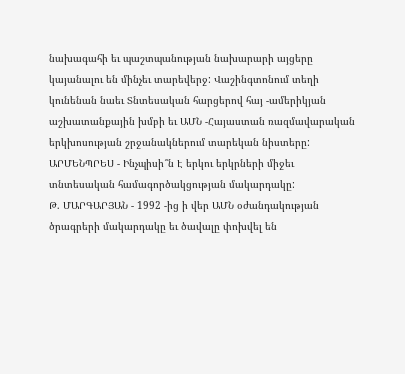նախագահի եւ պաշտպանության նախարարի այցերը կայանալու են մինչեւ տարեվերջ: Վաշինգտոնում տեղի կունենան նաեւ Տնտեսական հարցերով հայ -ամերիկյան աշխատանքային խմբի եւ ԱՄՆ -Հայաստան ռազմավարական երկխոսության շրջանակներում տարեկան նիստերը:
ԱՐՄԵՆՊՐԵՍ - Ինչպիսի՞ն Է երկու երկրների միջեւ տնտեսական համագործակցության մակարդակը:
Թ. ՄԱՐԳԱՐՅԱՆ - 1992 -ից ի վեր ԱՄՆ օժանդակության ծրագրերի մակարդակը եւ ծավալը փոխվել են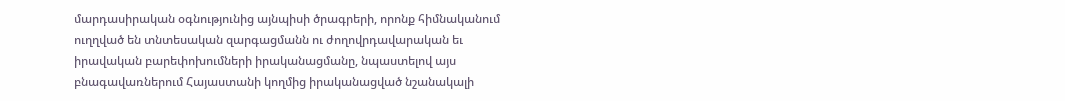մարդասիրական օգնությունից այնպիսի ծրագրերի, որոնք հիմնականում ուղղված են տնտեսական զարգացմանն ու ժողովրդավարական եւ իրավական բարեփոխումների իրականացմանը, նպաստելով այս բնագավառներում Հայաստանի կողմից իրականացված նշանակալի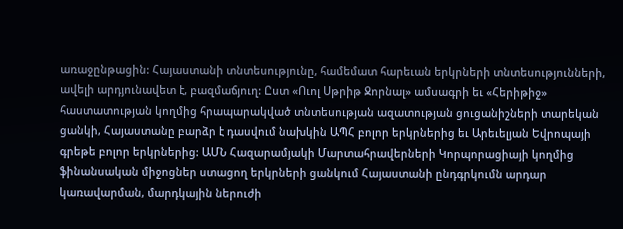առաջընթացին: Հայաստանի տնտեսությունը, համեմատ հարեւան երկրների տնտեսությունների, ավելի արդյունավետ է, բազմաճյուղ: Ըստ «Ուոլ Սթրիթ Ջորնալ» ամսագրի եւ «Հերիթիջ» հաստատության կողմից հրապարակված տնտեսության ազատության ցուցանիշների տարեկան ցանկի, Հայաստանը բարձր է դասվում նախկին ԱՊՀ բոլոր երկրներից եւ Արեւելյան Եվրոպայի գրեթե բոլոր երկրներից: ԱՄՆ Հազարամյակի Մարտահրավերների Կորպորացիայի կողմից ֆինանսական միջոցներ ստացող երկրների ցանկում Հայաստանի ընդգրկումն արդար կառավարման, մարդկային ներուժի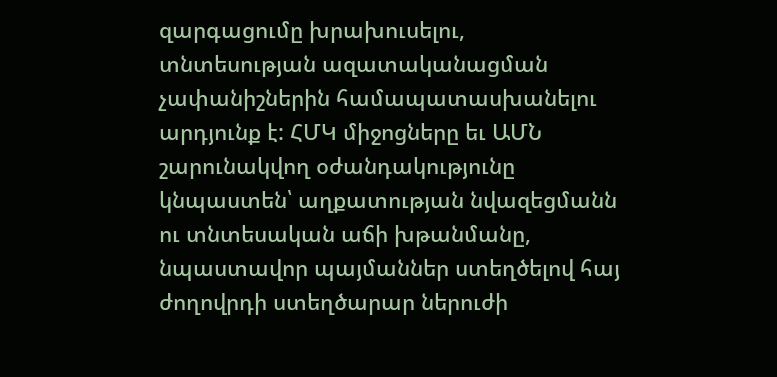զարգացումը խրախուսելու, տնտեսության ազատականացման չափանիշներին համապատասխանելու արդյունք է: ՀՄԿ միջոցները եւ ԱՄՆ շարունակվող օժանդակությունը կնպաստեն՝ աղքատության նվազեցմանն ու տնտեսական աճի խթանմանը, նպաստավոր պայմաններ ստեղծելով հայ ժողովրդի ստեղծարար ներուժի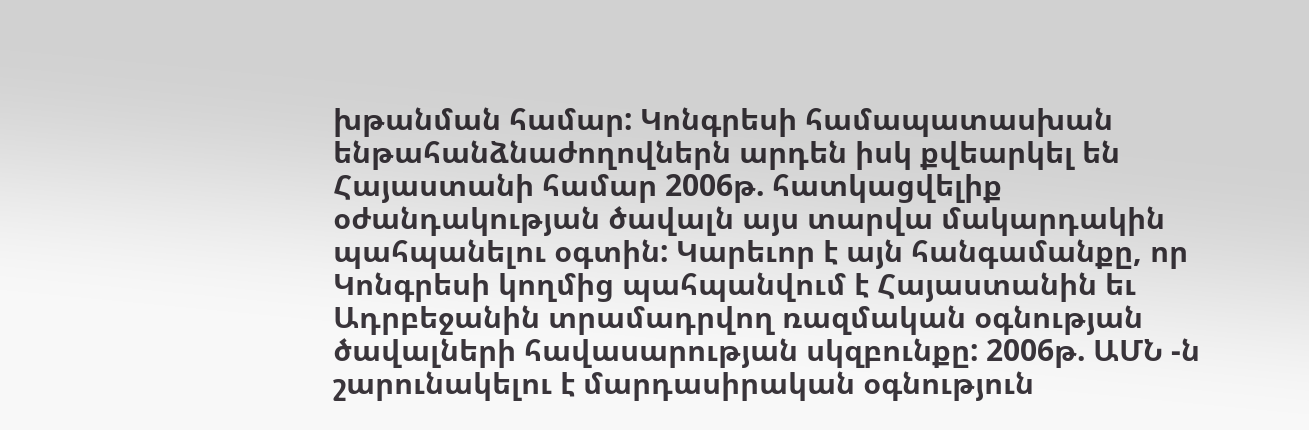խթանման համար: Կոնգրեսի համապատասխան ենթահանձնաժողովներն արդեն իսկ քվեարկել են Հայաստանի համար 2006թ. հատկացվելիք օժանդակության ծավալն այս տարվա մակարդակին պահպանելու օգտին: Կարեւոր է այն հանգամանքը, որ Կոնգրեսի կողմից պահպանվում է Հայաստանին եւ Ադրբեջանին տրամադրվող ռազմական օգնության ծավալների հավասարության սկզբունքը: 2006թ. ԱՄՆ -ն շարունակելու է մարդասիրական օգնություն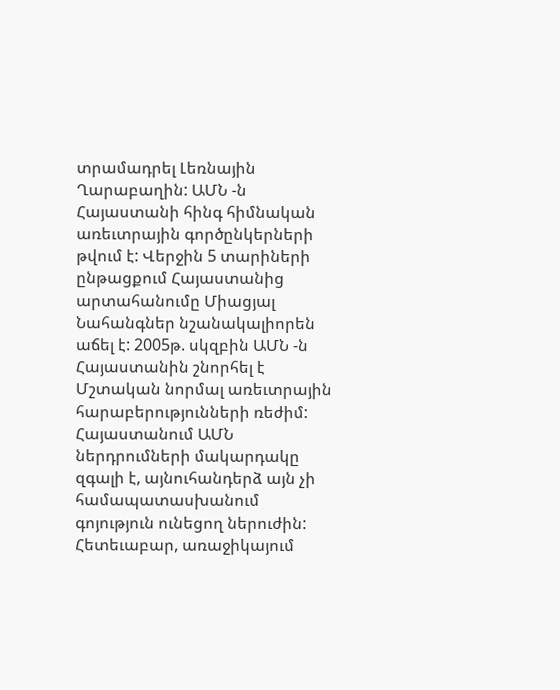տրամադրել Լեռնային Ղարաբաղին: ԱՄՆ -ն Հայաստանի հինգ հիմնական առեւտրային գործընկերների թվում է: Վերջին 5 տարիների ընթացքում Հայաստանից արտահանումը Միացյալ Նահանգներ նշանակալիորեն աճել է: 2005թ. սկզբին ԱՄՆ -ն Հայաստանին շնորհել է Մշտական նորմալ առեւտրային հարաբերությունների ռեժիմ: Հայաստանում ԱՄՆ ներդրումների մակարդակը զգալի է, այնուհանդերձ այն չի համապատասխանում գոյություն ունեցող ներուժին: Հետեւաբար, առաջիկայում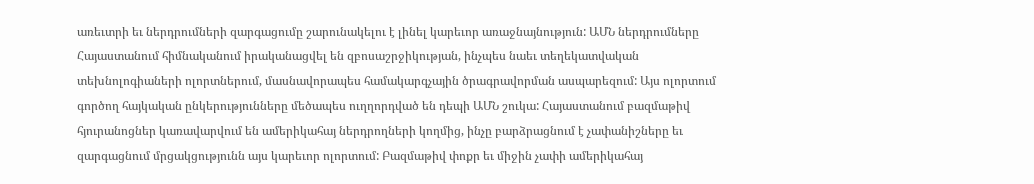առեւտրի եւ ներդրումների զարգացումը շարունակելու է լինել կարեւոր առաջնայնություն: ԱՄՆ ներդրումները Հայաստանում հիմնականում իրականացվել են զբոսաշրջիկության, ինչպես նաեւ տեղեկատվական տեխնոլոգիաների ոլորտներում, մասնավորապես համակարգչային ծրագրավորման ասպարեզում: Այս ոլորտում գործող հայկական ընկերությունները մեծապես ուղղորդված են դեպի ԱՄՆ շուկա: Հայաստանում բազմաթիվ հյուրանոցներ կառավարվում են ամերիկահայ ներդրողների կողմից, ինչը բարձրացնում է չափանիշները եւ զարգացնում մրցակցությունն այս կարեւոր ոլորտում: Բազմաթիվ փոքր եւ միջին չափի ամերիկահայ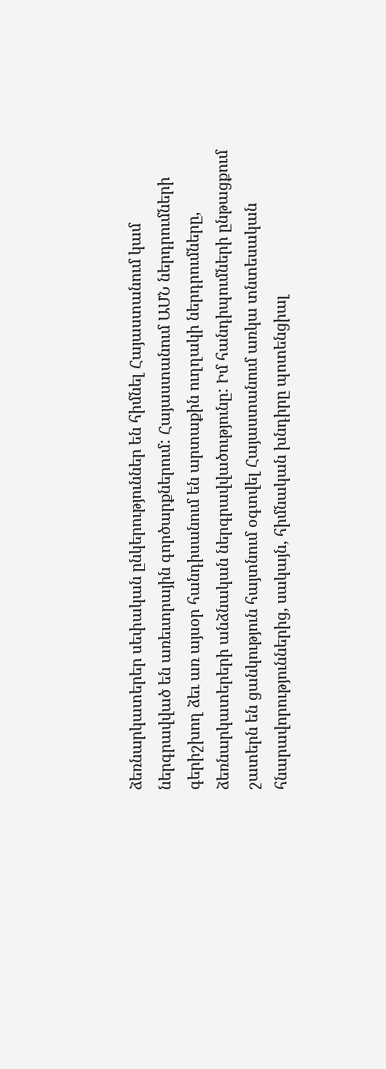ձեռնարկատերեր սեփական ընկերություններ են հիմնել Հայաստանում կամ ներգրավված են առեւտրային գործարքներում: Հայաստանում ԱՄՆ ներդրումների գերիշխող ձեւ առ այսօր հանդիսանում են արտաքին ուղղակի ներդրումները, ձեռնարկատերերի անձնական ներգրավվածությունը: Իմ հանդիպումների ընթացքում շատերն են ցանկություն հայտնում օգտվել Հայաստանում առկա տնտեսական հնարավորություններից, սակայն, հիմնական խնդիրը պոտենցիալ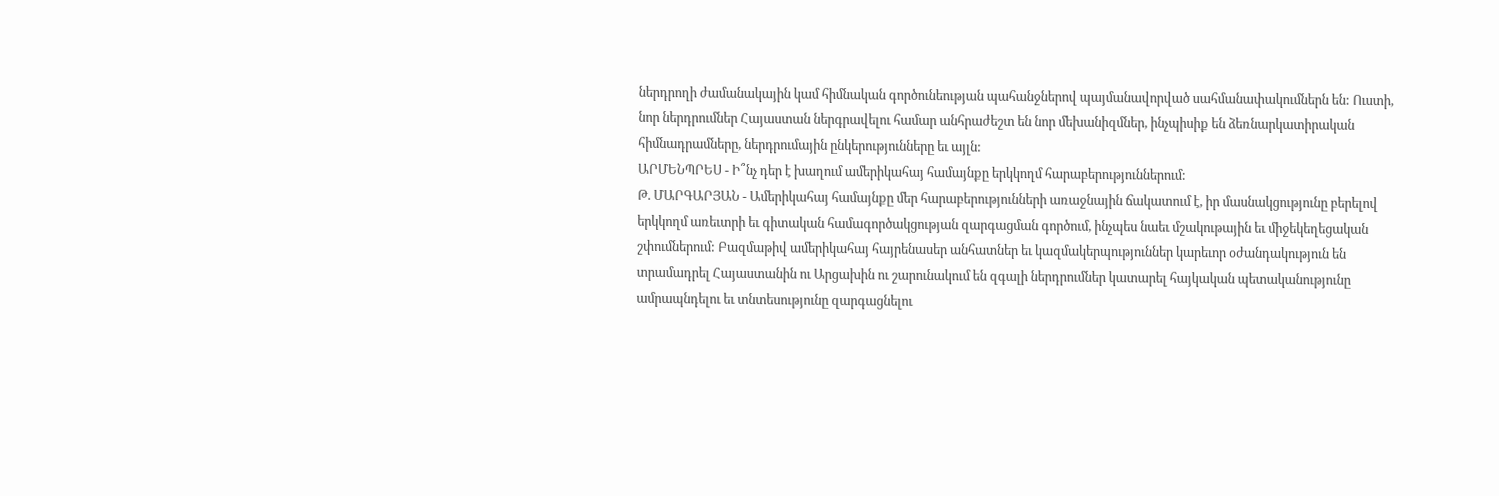ներդրողի ժամանակային կամ հիմնական գործունեության պահանջներով պայմանավորված սահմանափակումներն են: Ուստի, նոր ներդրումներ Հայաստան ներգրավելու համար անհրաժեշտ են նոր մեխանիզմներ, ինչպիսիք են ձեռնարկատիրական հիմնադրամները, ներդրումային ընկերությունները եւ այլն:
ԱՐՄԵՆՊՐԵՍ - Ի՞նչ դեր է խաղում ամերիկահայ համայնքը երկկողմ հարաբերություններում:
Թ. ՄԱՐԳԱՐՅԱՆ - Ամերիկահայ համայնքը մեր հարաբերությունների առաջնային ճակատում է, իր մասնակցությունը բերելով երկկողմ առեւտրի եւ գիտական համագործակցության զարգացման գործում, ինչպես նաեւ մշակութային եւ միջեկեղեցական շփումներում: Բազմաթիվ ամերիկահայ հայրենասեր անհատներ եւ կազմակերպություններ կարեւոր օժանդակություն են տրամադրել Հայաստանին ու Արցախին ու շարունակում են զգալի ներդրումներ կատարել հայկական պետականությունը ամրապնդելու եւ տնտեսությունը զարգացնելու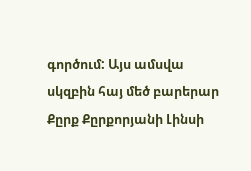գործում: Այս ամսվա սկզբին հայ մեծ բարերար Քըրք Քըրքորյանի Լինսի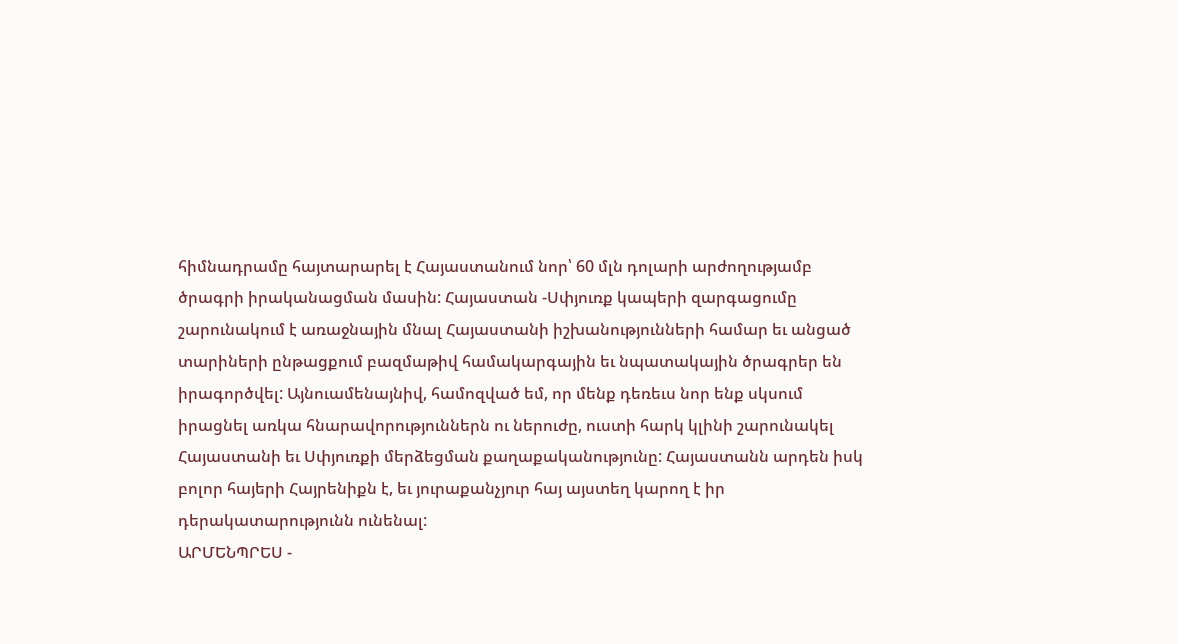հիմնադրամը հայտարարել է Հայաստանում նոր՝ 60 մլն դոլարի արժողությամբ ծրագրի իրականացման մասին: Հայաստան -Սփյուռք կապերի զարգացումը շարունակում է առաջնային մնալ Հայաստանի իշխանությունների համար եւ անցած տարիների ընթացքում բազմաթիվ համակարգային եւ նպատակային ծրագրեր են իրագործվել: Այնուամենայնիվ, համոզված եմ, որ մենք դեռեւս նոր ենք սկսում իրացնել առկա հնարավորություններն ու ներուժը, ուստի հարկ կլինի շարունակել Հայաստանի եւ Սփյուռքի մերձեցման քաղաքականությունը: Հայաստանն արդեն իսկ բոլոր հայերի Հայրենիքն է, եւ յուրաքանչյուր հայ այստեղ կարող է իր դերակատարությունն ունենալ:
ԱՐՄԵՆՊՐԵՍ -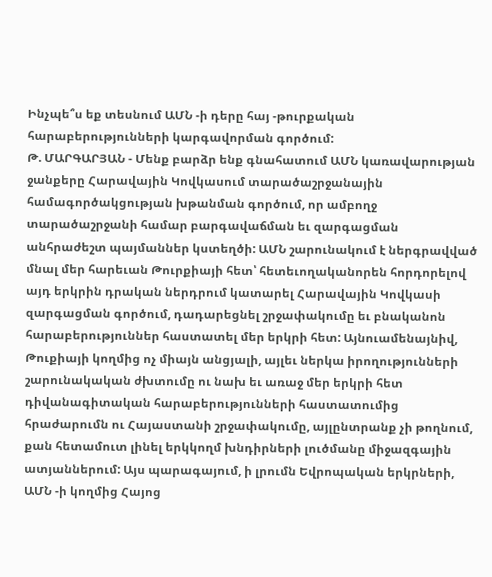Ինչպե՞ս եք տեսնում ԱՄՆ -ի դերը հայ -թուրքական հարաբերությունների կարգավորման գործում:
Թ. ՄԱՐԳԱՐՅԱՆ - Մենք բարձր ենք գնահատում ԱՄՆ կառավարության ջանքերը Հարավային Կովկասում տարածաշրջանային համագործակցության խթանման գործում, որ ամբողջ տարածաշրջանի համար բարգավաճման եւ զարգացման անհրաժեշտ պայմաններ կստեղծի: ԱՄՆ շարունակում է ներգրավված մնալ մեր հարեւան Թուրքիայի հետ՝ հետեւողականորեն հորդորելով այդ երկրին դրական ներդրում կատարել Հարավային Կովկասի զարգացման գործում, դադարեցնել շրջափակումը եւ բնականոն հարաբերություններ հաստատել մեր երկրի հետ: Այնուամենայնիվ, Թուքիայի կողմից ոչ միայն անցյալի, այլեւ ներկա իրողությունների շարունակական ժխտումը ու նախ եւ առաջ մեր երկրի հետ դիվանագիտական հարաբերությունների հաստատումից հրաժարումն ու Հայաստանի շրջափակումը, այլընտրանք չի թողնում, քան հետամուտ լինել երկկողմ խնդիրների լուծմանը միջազգային ատյաններում: Այս պարագայում, ի լրումն Եվրոպական երկրների, ԱՄՆ -ի կողմից Հայոց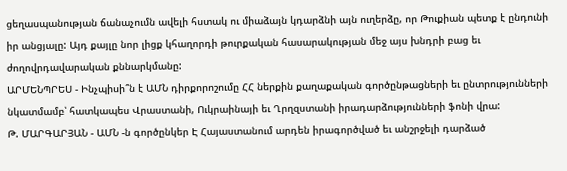ցեղասպանության ճանաչումն ավելի հստակ ու միաձայն կդարձնի այն ուղերձը, որ Թուքիան պետք է ընդունի իր անցյալը: Այդ քայլը նոր լիցք կհաղորդի թուրքական հասարակության մեջ այս խնդրի բաց եւ ժողովրդավարական քննարկմանը:
ԱՐՄԵՆՊՐԵՍ - Ինչպիսի՞ն է ԱՄՆ դիրքորոշումը ՀՀ ներքին քաղաքական գործընթացների եւ ընտրությունների նկատմամբ՝ հատկապես Վրաստանի, Ուկրաինայի եւ Ղրղզստանի իրադարձությունների ֆոնի վրա:
Թ. ՄԱՐԳԱՐՅԱՆ - ԱՄՆ -ն գործընկեր Է Հայաստանում արդեն իրագործված եւ անշրջելի դարձած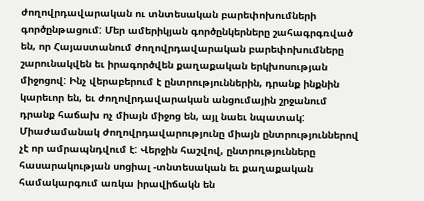ժողովրդավարական ու տնտեսական բարեփոխումների գործընթացում: Մեր ամերիկյան գործընկերները շահագրգռված են, որ Հայաստանում ժողովրդավարական բարեփոխումները շարունակվեն եւ իրագործվեն քաղաքական երկխոսության միջոցով: Ինչ վերաբերում է ընտրություններին, դրանք ինքնին կարեւոր են, եւ ժողովրդավարական անցումային շրջանում դրանք հաճախ ոչ միայն միջոց են, այլ նաեւ նպատակ: Միաժամանակ ժողովրդավարությունը միայն ընտրություններով չէ որ ամրապնդվում է: Վերջին հաշվով, ընտրությունները հասարակության սոցիալ -տնտեսական եւ քաղաքական համակարգում առկա իրավիճակն են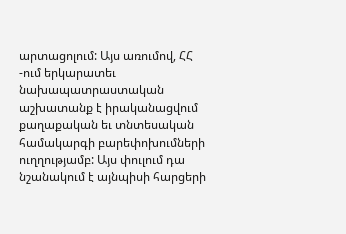արտացոլում: Այս առումով, ՀՀ -ում երկարատեւ նախապատրաստական աշխատանք է իրականացվում քաղաքական եւ տնտեսական համակարգի բարեփոխումների ուղղությամբ: Այս փուլում դա նշանակում է այնպիսի հարցերի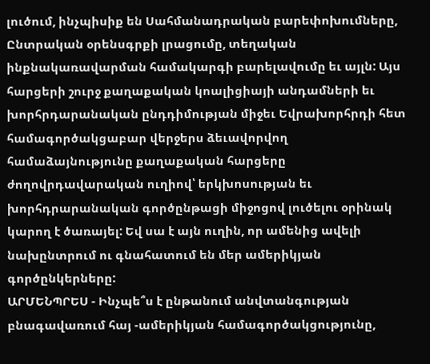լուծում, ինչպիսիք են Սահմանադրական բարեփոխումները, Ընտրական օրենսգրքի լրացումը, տեղական ինքնակառավարման համակարգի բարելավումը եւ այլն: Այս հարցերի շուրջ քաղաքական կոալիցիայի անդամների եւ խորհրդարանական ընդդիմության միջեւ Եվրախորհրդի հետ համագործակցաբար վերջերս ձեւավորվող համաձայնությունը քաղաքական հարցերը ժողովրդավարական ուղիով՝ երկխոսության եւ խորհդրարանական գործընթացի միջոցով լուծելու օրինակ կարող է ծառայել: Եվ սա է այն ուղին, որ ամենից ավելի նախընտրում ու գնահատում են մեր ամերիկյան գործընկերները:
ԱՐՄԵՆՊՐԵՍ - Ինչպե՞ս է ընթանում անվտանգության բնագավառում հայ -ամերիկյան համագործակցությունը,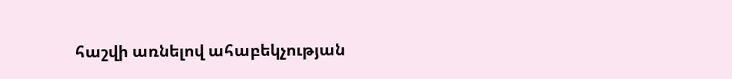հաշվի առնելով ահաբեկչության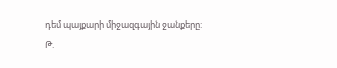դեմ պայքարի միջազգային ջանքերը:
Թ.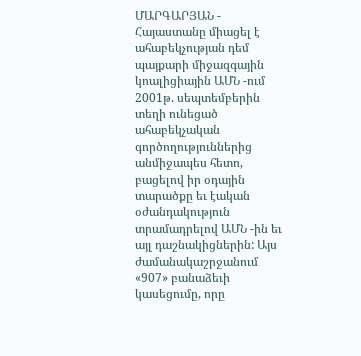ՄԱՐԳԱՐՅԱՆ - Հայաստանը միացել է ահաբեկչության դեմ պայքարի միջազգային կոալիցիային ԱՄՆ -ում 2001թ. սեպտեմբերին տեղի ունեցած ահաբեկչական գործողություններից անմիջապես հետո, բացելով իր օդային տարածքը եւ էական օժանդակություն տրամադրելով ԱՄՆ -ին եւ այլ դաշնակիցներին: Այս ժամանակաշրջանում «907» բանաձեւի կասեցումը, որը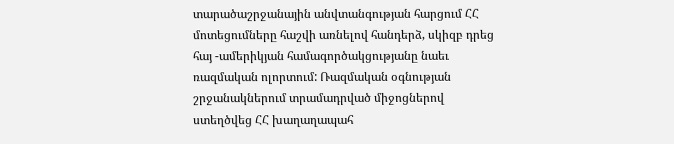տարածաշրջանային անվտանգության հարցում ՀՀ մոտեցումները հաշվի առնելով հանդերձ, սկիզբ դրեց հայ -ամերիկյան համագործակցությանը նաեւ ռազմական ոլորտում: Ռազմական օգնության շրջանակներում տրամադրված միջոցներով ստեղծվեց ՀՀ խաղաղապահ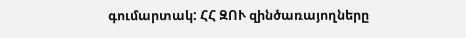գումարտակ: ՀՀ ԶՈՒ զինծառայողները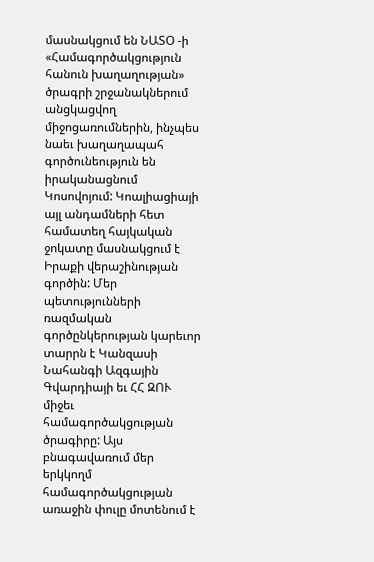մասնակցում են ՆԱՏՕ -ի «Համագործակցություն հանուն խաղաղության» ծրագրի շրջանակներում անցկացվող միջոցառումներին, ինչպես նաեւ խաղաղապահ գործունեություն են իրականացնում Կոսովոյում: Կոալիացիայի այլ անդամների հետ համատեղ հայկական ջոկատը մասնակցում է Իրաքի վերաշինության գործին: Մեր պետությունների ռազմական գործընկերության կարեւոր տարրն է Կանզասի Նահանգի Ազգային Գվարդիայի եւ ՀՀ ԶՈՒ միջեւ համագործակցության ծրագիրը: Այս բնագավառում մեր երկկողմ համագործակցության առաջին փուլը մոտենում է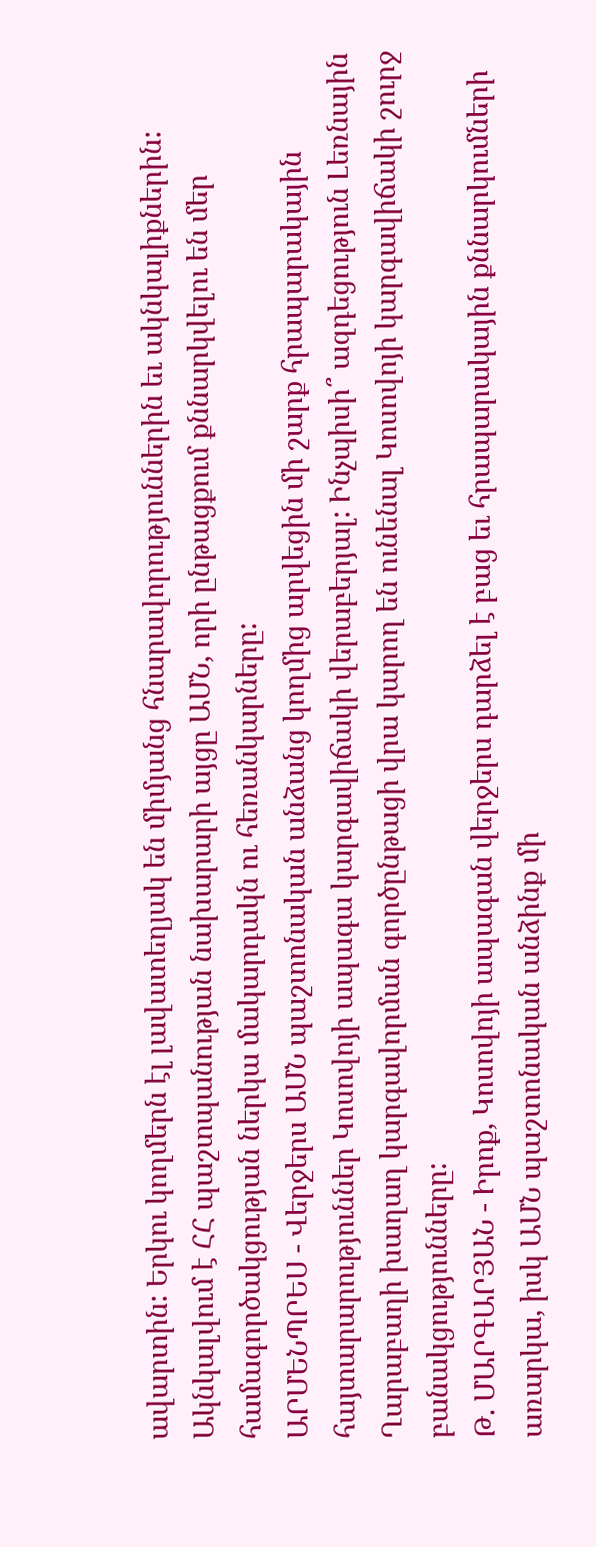ավարտին: Երկու կողմերն էլ լավատեղյակ են միմյանց հնարավորություններին եւ ակնկալիքներին: Ակնկալվում է ՀՀ պաշտպանության նախարարի այցը ԱՄՆ, որի ընթացքում քննարկվելու են մեր համագործակցության ներկա մակարդակն ու հեռանկարները:
ԱՐՄԵՆՊՐԵՍ - Վերջերս ԱՄՆ պաշտոնական անձանց կողմից արվեցին մի շարք հրապարակային հայտարարություններ Կոսովոյի ապագա կարգավիճակի վերաբերյալ: Ինչպիսի՞ ազդեցություն Լեռնային Ղարաբաղի խաղաղ կարգավորման գործընթացի վրա կարող են ունենալ Կոսովոյի կարգավիճակի շուրջ բանակցությունները:
Թ. ՄԱՐԳԱՐՅԱՆ - Իրոք, Կոսովոյի ապագան վերջերս դարձել է բաց եւ հրապարակային քննարկումների առարկա, իսկ ԱՄՆ պաշտոնական անձինք մի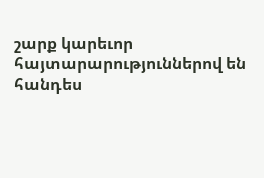շարք կարեւոր հայտարարություններով են հանդես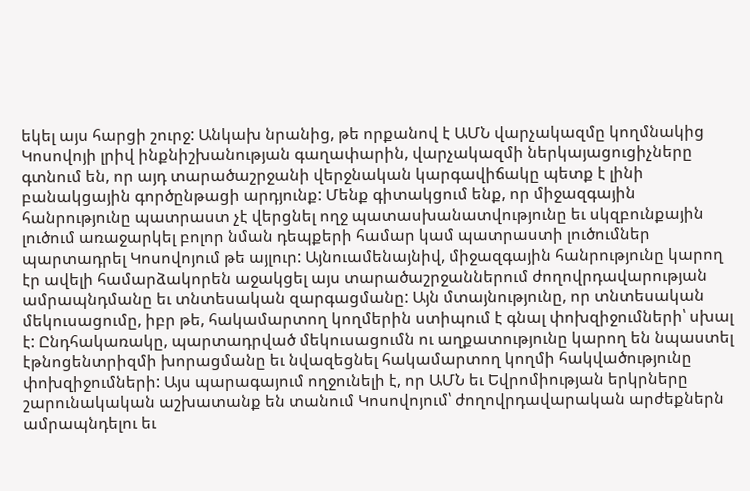եկել այս հարցի շուրջ: Անկախ նրանից, թե որքանով է ԱՄՆ վարչակազմը կողմնակից Կոսովոյի լրիվ ինքնիշխանության գաղափարին, վարչակազմի ներկայացուցիչները գտնում են, որ այդ տարածաշրջանի վերջնական կարգավիճակը պետք է լինի բանակցային գործընթացի արդյունք: Մենք գիտակցում ենք, որ միջազգային հանրությունը պատրաստ չէ վերցնել ողջ պատասխանատվությունը եւ սկզբունքային լուծում առաջարկել բոլոր նման դեպքերի համար կամ պատրաստի լուծումներ պարտադրել Կոսովոյում թե այլուր: Այնուամենայնիվ, միջազգային հանրությունը կարող էր ավելի համարձակորեն աջակցել այս տարածաշրջաններում ժողովրդավարության ամրապնդմանը եւ տնտեսական զարգացմանը: Այն մտայնությունը, որ տնտեսական մեկուսացումը, իբր թե, հակամարտող կողմերին ստիպում է գնալ փոխզիջումների՝ սխալ է: Ընդհակառակը, պարտադրված մեկուսացումն ու աղքատությունը կարող են նպաստել էթնոցենտրիզմի խորացմանը եւ նվազեցնել հակամարտող կողմի հակվածությունը փոխզիջումների: Այս պարագայում ողջունելի է, որ ԱՄՆ եւ Եվրոմիության երկրները շարունակական աշխատանք են տանում Կոսովոյում՝ ժողովրդավարական արժեքներն ամրապնդելու եւ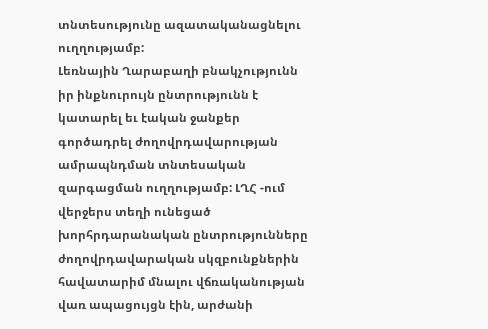տնտեսությունը ազատականացնելու ուղղությամբ:
Լեռնային Ղարաբաղի բնակչությունն իր ինքնուրույն ընտրությունն է կատարել եւ էական ջանքեր գործադրել ժողովրդավարության ամրապնդման տնտեսական զարգացման ուղղությամբ: ԼՂՀ -ում վերջերս տեղի ունեցած խորհրդարանական ընտրությունները ժողովրդավարական սկզբունքներին հավատարիմ մնալու վճռականության վառ ապացույցն էին, արժանի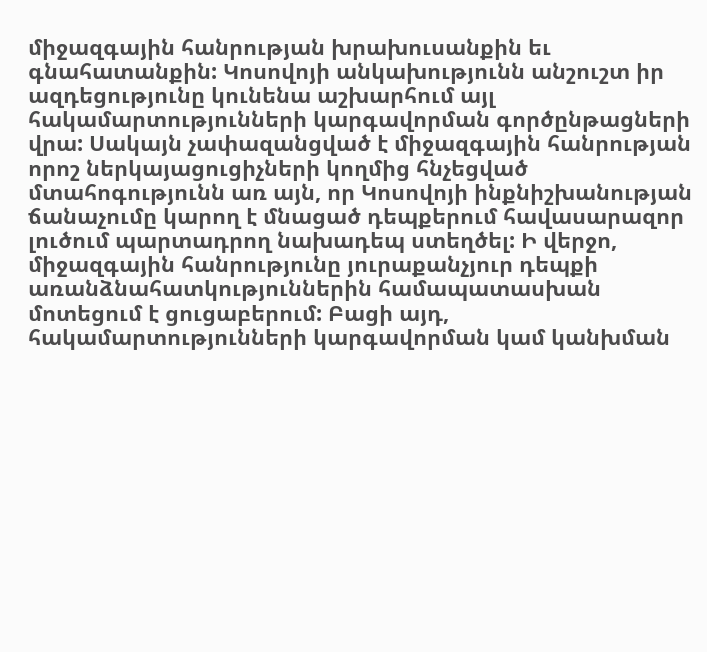միջազգային հանրության խրախուսանքին եւ գնահատանքին: Կոսովոյի անկախությունն անշուշտ իր ազդեցությունը կունենա աշխարհում այլ հակամարտությունների կարգավորման գործընթացների վրա: Սակայն չափազանցված է միջազգային հանրության որոշ ներկայացուցիչների կողմից հնչեցված մտահոգությունն առ այն, որ Կոսովոյի ինքնիշխանության ճանաչումը կարող է մնացած դեպքերում հավասարազոր լուծում պարտադրող նախադեպ ստեղծել: Ի վերջո, միջազգային հանրությունը յուրաքանչյուր դեպքի առանձնահատկություններին համապատասխան մոտեցում է ցուցաբերում: Բացի այդ, հակամարտությունների կարգավորման կամ կանխման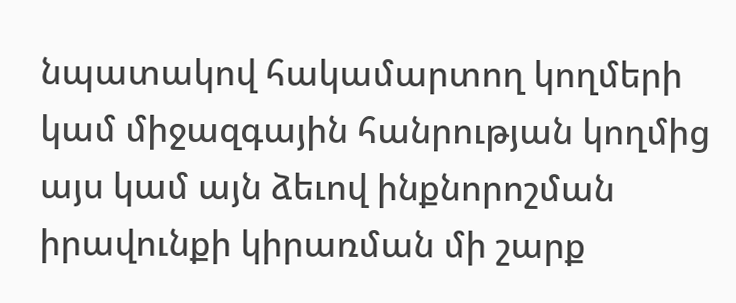նպատակով հակամարտող կողմերի կամ միջազգային հանրության կողմից այս կամ այն ձեւով ինքնորոշման իրավունքի կիրառման մի շարք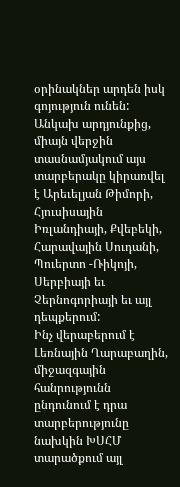օրինակներ արդեն իսկ գոյություն ունեն: Անկախ արդյունքից, միայն վերջին տասնամյակում այս տարբերակը կիրառվել է Արեւելյան Թիմորի, Հյուսիսային Իռլանդիայի, Քվեբեկի, Հարավային Սուդանի, Պուերտո -Ռիկոյի, Սերբիայի եւ Չերնոգորիայի եւ այլ դեպքերում:
Ինչ վերաբերում է Լեռնային Ղարաբաղին, միջազգային հանրությունն ընդունում է դրա տարբերությունը նախկին ԽՍՀՄ տարածքում այլ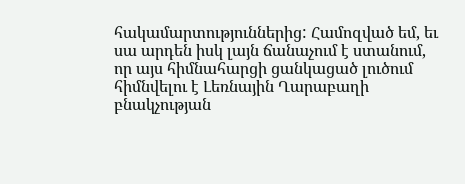հակամարտություններից: Համոզված եմ, եւ սա արդեն իսկ լայն ճանաչում է ստանում, որ այս հիմնահարցի ցանկացած լուծում հիմնվելու է Լեռնային Ղարաբաղի բնակչության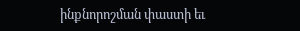ինքնորոշման փաստի եւ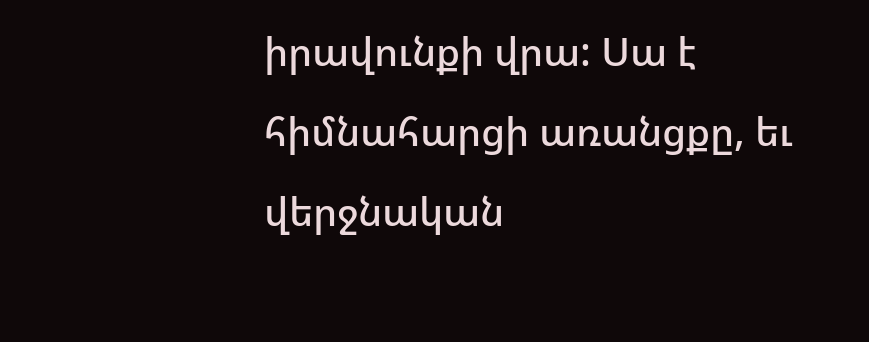իրավունքի վրա: Սա է հիմնահարցի առանցքը, եւ վերջնական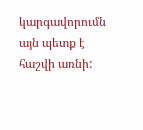կարգավորումն այն պետք է հաշվի առնի: